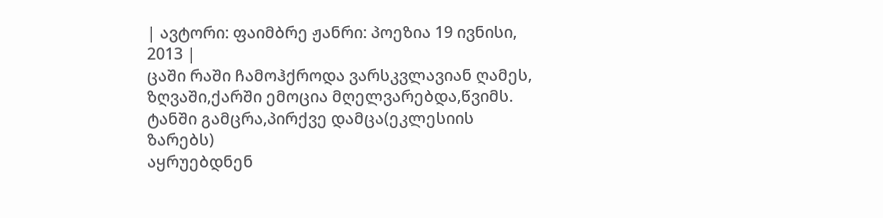| ავტორი: ფაიმბრე ჟანრი: პოეზია 19 ივნისი, 2013 |
ცაში რაში ჩამოჰქროდა ვარსკვლავიან ღამეს,
ზღვაში,ქარში ემოცია მღელვარებდა,წვიმს.
ტანში გამცრა,პირქვე დამცა(ეკლესიის ზარებს)
აყრუებდნენ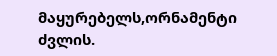მაყურებელს,ორნამენტი ძვლის.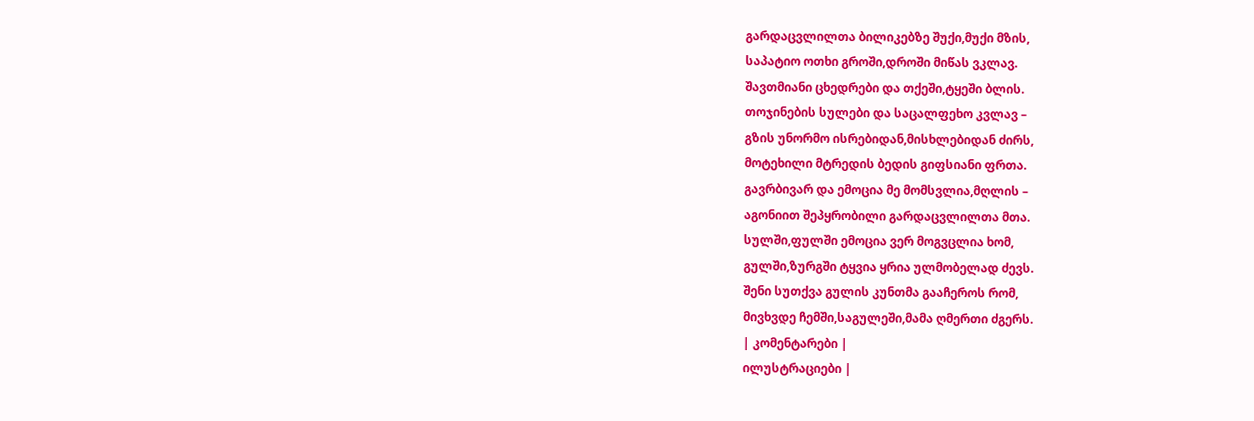გარდაცვლილთა ბილიკებზე შუქი,მუქი მზის,
საპატიო ოთხი გროში,დროში მიწას ვკლავ.
შავთმიანი ცხედრები და თქეში,ტყეში ბლის.
თოჯინების სულები და საცალფეხო კვლავ –
გზის უნორმო ისრებიდან,მისხლებიდან ძირს,
მოტეხილი მტრედის ბედის გიფსიანი ფრთა.
გავრბივარ და ემოცია მე მომსვლია,მღლის –
აგონიით შეპყრობილი გარდაცვლილთა მთა.
სულში,ფულში ემოცია ვერ მოგვცლია ხომ,
გულში,ზურგში ტყვია ყრია ულმობელად ძევს.
შენი სუთქვა გულის კუნთმა გააჩეროს რომ,
მივხვდე ჩემში,საგულეში,მამა ღმერთი ძგერს.
| კომენტარები |
ილუსტრაციები |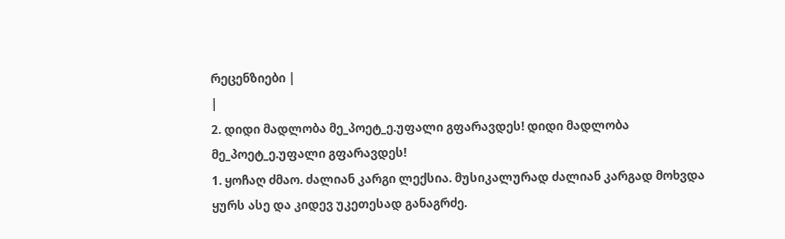რეცენზიები |
|
2. დიდი მადლობა მე_პოეტ_ე.უფალი გფარავდეს! დიდი მადლობა მე_პოეტ_ე.უფალი გფარავდეს!
1. ყოჩაღ ძმაო. ძალიან კარგი ლექსია. მუსიკალურად ძალიან კარგად მოხვდა ყურს ასე და კიდევ უკეთესად განაგრძე.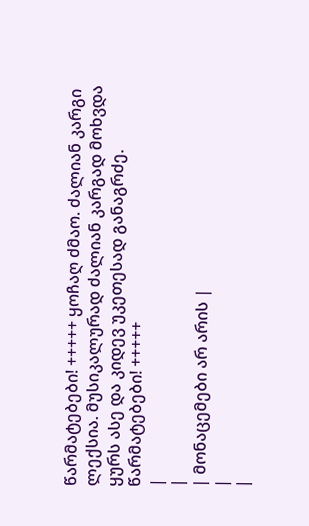წარმატებები! +++++ ყოჩაღ ძმაო. ძალიან კარგი ლექსია. მუსიკალურად ძალიან კარგად მოხვდა ყურს ასე და კიდევ უკეთესად განაგრძე. წარმატებები! +++++
|
|
| მონაცემები არ არის |
|
|